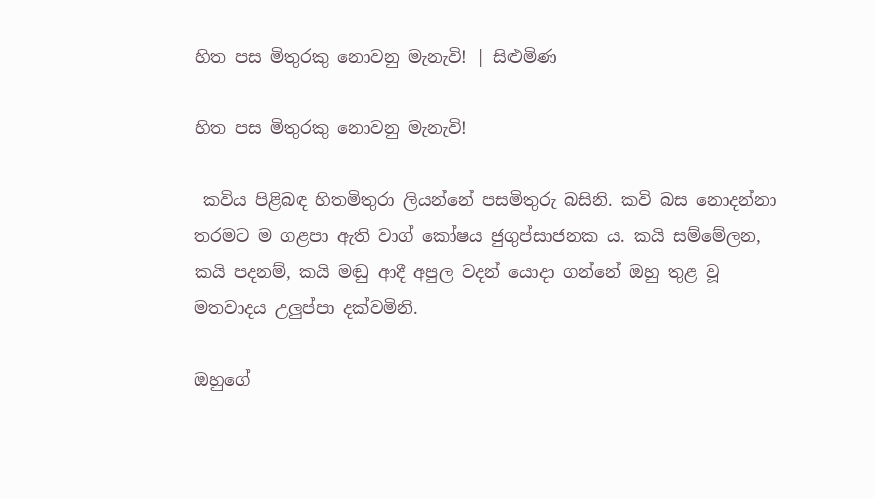හිත පස මිතුරකු නොවනු මැනැවි! | සිළුමිණ

හිත පස මිතුරකු නොවනු මැනැවි!

 කවිය පිළිබඳ හිතමිතුරා ලියන්නේ පසමිතුරු බසිනි. කවි බස නොදන්නා තරමට ම ගළපා ඇති වාග් කෝෂය ජුගුප්සාජනක ය. කයි සම්මේලන, කයි පදනම්, කයි මඬු ආදී අපුල වදන් යොදා ගන්නේ ඔහු තුළ වූ මතවාදය උලුප්පා දක්වමිනි.

ඔහුගේ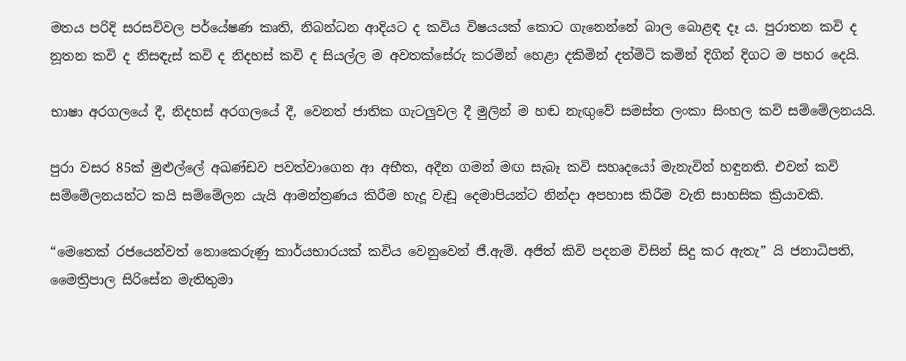මතය පරිදි සරසවිවල පර්යේෂණ කෘති, නිබන්ධන ආදියට ද කවිය විෂයයක් කොට ගැනෙන්නේ බාල බොළඳ දෑ ය. පුරාතන කවි ද නූතන කවි ද නිසඳැස් කවි ද නිදහස් කවි ද සියල්ල ම අවතක්සේරු කරමින් හෙළා දකිමින් දත්මිටි කමින් දිගින් දිගට ම පහර දෙයි.

භාෂා අරගලයේ දී, නිදහස් අරගලයේ දී, වෙනත් ජාතික ගැටලුවල දී මුලින් ම හඬ නැඟුවේ සමස්ත ලංකා සිංහල කවි සම්මේලනයයි.

පුරා වසර 85ක් මුළුල්ලේ අඛණ්ඩව පවත්වාගෙන ආ අභීත, අදීන ගමන් මඟ සැබෑ කවි සහෘදයෝ මැනැවින් හඳුනති. එවන් කවි සම්මේලනයන්ට කයි සම්මේලන යැයි ආමන්ත්‍රණය කිරීම හැදූ වැඩූ දෙමාපියන්ට නින්දා අපහාස කිරීම වැනි සාහසික ක්‍රියාවකි.

“මෙතෙක් රජයෙන්වත් නොකෙරුණු කාර්යභාරයක් කවිය වෙනුවෙන් ජී.ඇම්. අජිත් කිවි පදනම විසින් සිදු කර ඇතැ” යි ජනාධිපති, මෛත්‍රිපාල සිරිසේන මැතිතුමා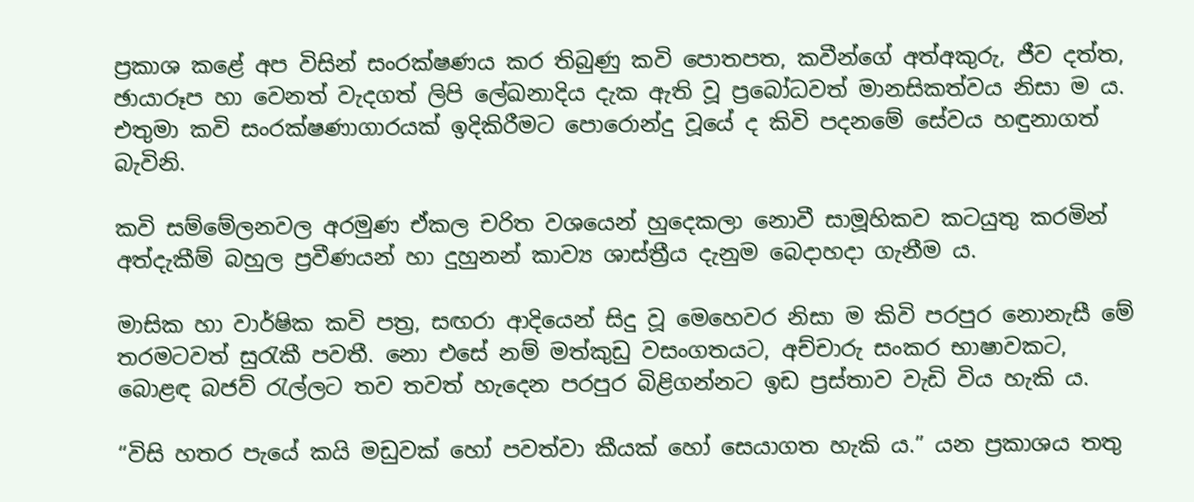ප්‍රකාශ කළේ අප විසින් සංරක්ෂණය කර තිබුණු කවි පොතපත, කවීන්ගේ අත්අකුරු, ජීව දත්ත, ඡායාරූප හා වෙනත් වැදගත් ලිපි ලේඛනාදිය දැක ඇති වූ ප්‍රබෝධවත් මානසිකත්වය නිසා ම ය. එතුමා කවි සංරක්ෂණාගාරයක් ඉදිකිරීමට පොරොන්දු වූයේ ද කිවි පදනමේ සේවය හඳුනාගත් බැවිනි.

කවි සම්මේලනවල අරමුණ ඒකල චරිත වශයෙන් හුදෙකලා නොවී සාමූහිකව කටයුතු කරමින් අත්දැකීම් බහුල ප්‍රවීණයන් හා දුහුනන් කාව්‍ය ශාස්ත්‍රීය දැනුම බෙදාහදා ගැනීම ය.

මාසික හා වාර්ෂික කවි පත්‍ර, සඟරා ආදියෙන් සිදු වූ මෙහෙවර නිසා ම කිවි පරපුර නොනැසී මේ තරමටවත් සුරැකී පවතී. නො එසේ නම් මත්කුඩු වසංගතයට, අච්චාරු සංකර භාෂාවකට, බොළඳ බජව් රැල්ලට තව තවත් හැදෙන පරපුර බිළිගන්නට ඉඩ ප්‍රස්තාව වැඩි විය හැකි ය.

“විසි හතර පැයේ කයි මඩුවක් හෝ පවත්වා කීයක් හෝ සෙයාගත හැකි ය.” යන ප්‍රකාශය තතු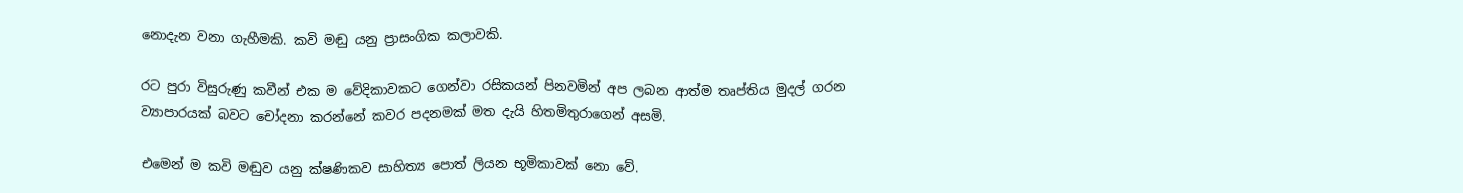නොදැන වනා ගැහීමකි. කවි මඬු යනු ප්‍රාසංගික කලාවකි.

රට පුරා විසුරුණු කවීන් එක ම වේදිකාවකට ගෙන්වා රසිකයන් පිනවමින් අප ලබන ආත්ම තෘප්තිය මුදල් ගරන ව්‍යාපාරයක් බවට චෝදනා කරන්නේ කවර පදනමක් මත දැයි හිතමිතුරාගෙන් අසමි.

එමෙන් ම කවි මඬුව යනු ක්ෂණිකව සාහිත්‍ය පොත් ලියන භූමිකාවක් නො වේ.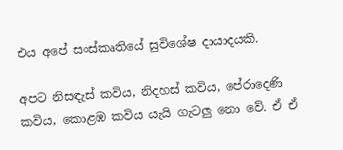එය අපේ සංස්කෘතියේ සුවිශේෂ දායාදයකි.

අපට නිසඳැස් කවිය, නිදහස් කවිය, පේරාදෙණි කවිය, කොළඹ කවිය යැයි ගැටලු නො වේ. ඒ ඒ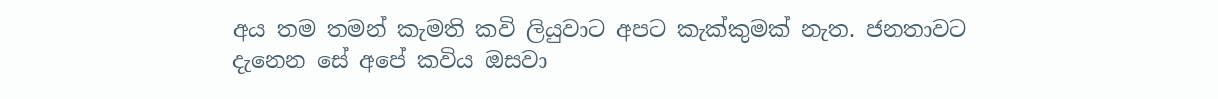අය තම තමන් කැමති කවි ලියුවාට අපට කැක්කුමක් නැත. ජනතාවට දැනෙන සේ අපේ කවිය ඔසවා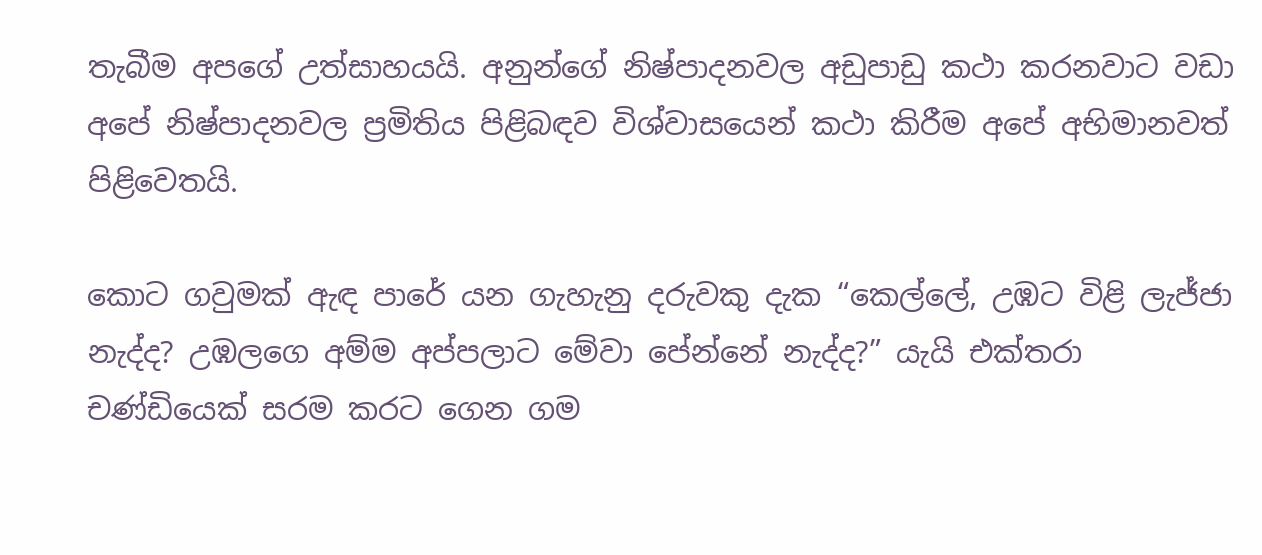තැබීම අප‍ගේ උත්සාහයයි. අනුන්ගේ නිෂ්පාදනවල අඩුපාඩු කථා කරනවාට වඩා අපේ නිෂ්පාදනවල ප්‍රමිතිය පිළිබඳව විශ්වාසයෙන් කථා කිරීම අපේ අභිමානවත් පිළිවෙතයි.

කොට ගවුමක් ඇඳ පාරේ යන ගැහැනු දරුවකු දැක “කෙල්ලේ, උඹට විළි ලැජ්ජා නැද්ද? උඹලගෙ අම්ම අප්පලාට මේවා පේන්නේ නැද්ද?” යැයි එක්තරා චණ්ඩියෙක් සරම කරට ගෙන ගම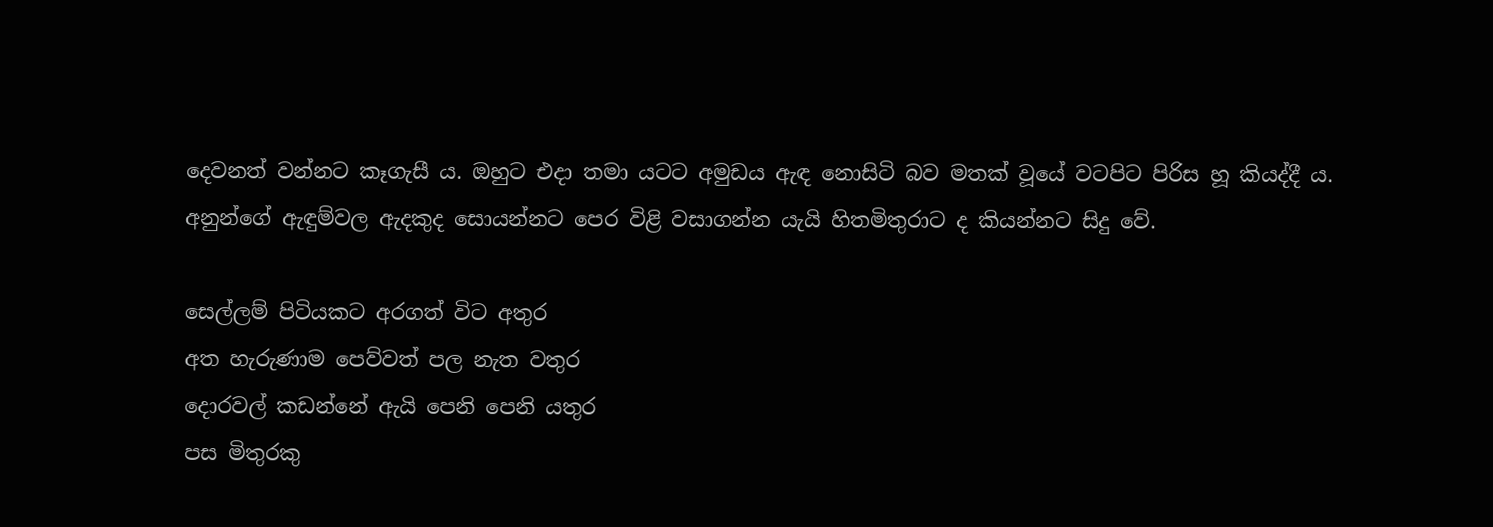දෙවනත් වන්නට කෑගැසී ය. ඔහුට එදා තමා යටට අමුඩය ඇඳ නොසිටි බව මතක් වූයේ වටපිට පිරිස හූ කියද්දී ය. අනුන්ගේ ඇඳුම්වල ඇදකුද සොයන්නට පෙර විළි වසාගන්න යැයි හිතමිතුරාට ද කියන්නට සිදු වේ.

සෙල්ලම් පිටියකට අරගත් විට අතුර
අත හැරුණාම පෙව්වත් පල නැත වතුර
දොරවල් කඩන්නේ ඇයි පෙනි පෙනි යතුර
පස මිතුරකු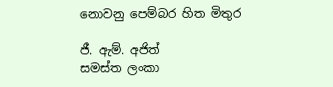නොවනු පෙම්බර හිත මිතුර

ජී. ඇම්. අජිත්
සමස්ත ලංකා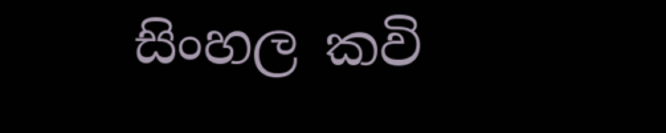සිංහල කවි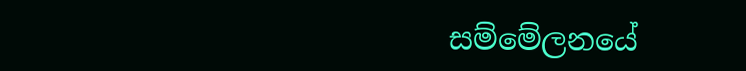සම්මේලනයේ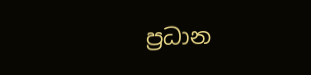ප්‍රධාන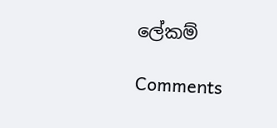ලේකම්

Comments